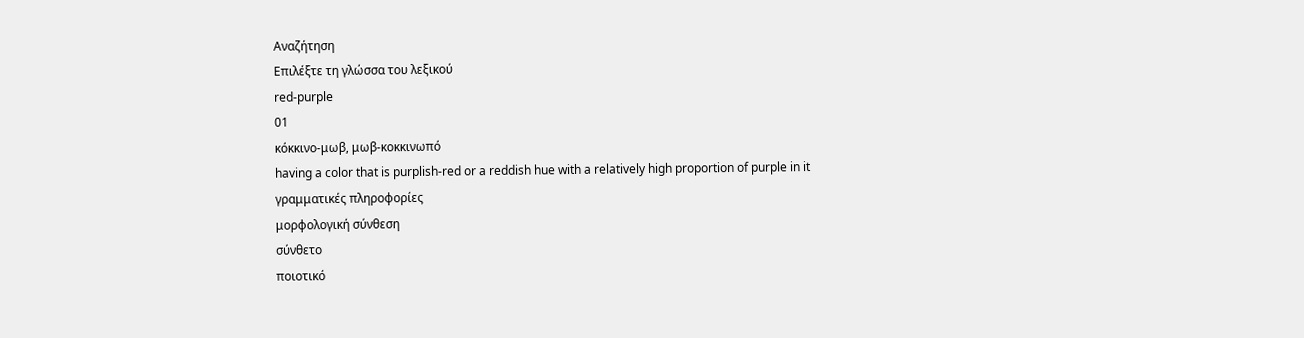Αναζήτηση
Επιλέξτε τη γλώσσα του λεξικού
red-purple
01
κόκκινο-μωβ, μωβ-κοκκινωπό
having a color that is purplish-red or a reddish hue with a relatively high proportion of purple in it
γραμματικές πληροφορίες
μορφολογική σύνθεση
σύνθετο
ποιοτικό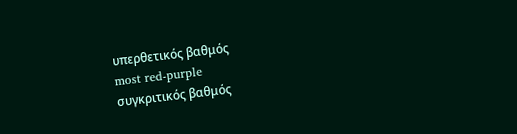υπερθετικός βαθμός
most red-purple
συγκριτικός βαθμός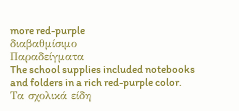more red-purple
διαβαθμίσιμο
Παραδείγματα
The school supplies included notebooks and folders in a rich red-purple color.
Τα σχολικά είδη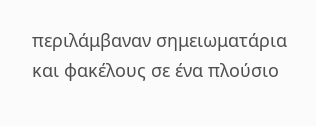περιλάμβαναν σημειωματάρια και φακέλους σε ένα πλούσιο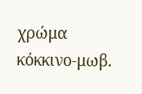χρώμα κόκκινο-μωβ.